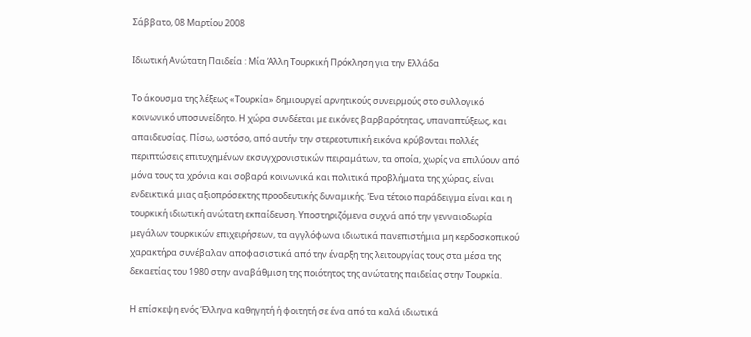Σάββατο, 08 Μαρτίου 2008

Ιδιωτική Ανώτατη Παιδεία : Μία Άλλη Τουρκική Πρόκληση για την Ελλάδα

Το άκουσμα της λέξεως «Τουρκία» δημιουργεί αρνητικούς συνειρμούς στο συλλογικό κοινωνικό υποσυνείδητο. Η χώρα συνδέεται με εικόνες βαρβαρότητας, υπαναπτύξεως, και απαιδευσίας. Πίσω, ωστόσο, από αυτήν την στερεοτυπική εικόνα κρύβονται πολλές περιπτώσεις επιτυχημένων εκσυγχρονιστικών πειραμάτων, τα οποία, χωρίς να επιλύουν από μόνα τους τα χρόνια και σοβαρά κοινωνικά και πολιτικά προβλήματα της χώρας, είναι ενδεικτικά μιας αξιοπρόσεκτης προοδευτικής δυναμικής. Ένα τέτοιο παράδειγμα είναι και η τουρκική ιδιωτική ανώτατη εκπαίδευση. Υποστηριζόμενα συχνά από την γενναιοδωρία μεγάλων τουρκικών επιχειρήσεων, τα αγγλόφωνα ιδιωτικά πανεπιστήμια μη κερδοσκοπικού χαρακτήρα συνέβαλαν αποφασιστικά από την έναρξη της λειτουργίας τους στα μέσα της δεκαετίας του 1980 στην αναβάθμιση της ποιότητος της ανώτατης παιδείας στην Τουρκία.

Η επίσκεψη ενός Έλληνα καθηγητή ή φοιτητή σε ένα από τα καλά ιδιωτικά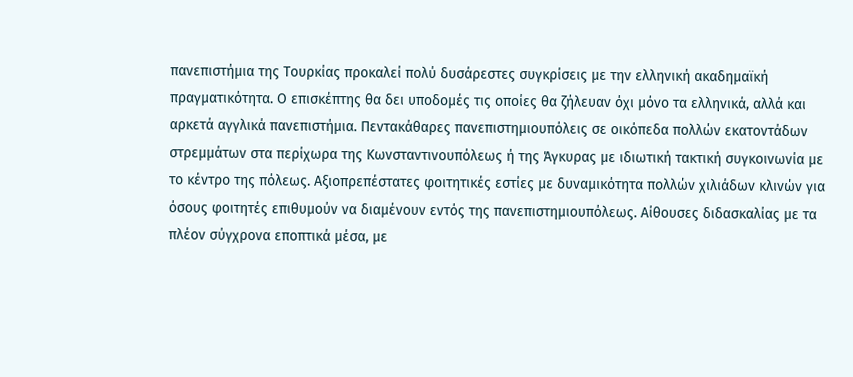πανεπιστήμια της Τουρκίας προκαλεί πολύ δυσάρεστες συγκρίσεις με την ελληνική ακαδημαϊκή πραγματικότητα. Ο επισκέπτης θα δει υποδομές τις οποίες θα ζήλευαν όχι μόνο τα ελληνικά, αλλά και αρκετά αγγλικά πανεπιστήμια. Πεντακάθαρες πανεπιστημιουπόλεις σε οικόπεδα πολλών εκατοντάδων στρεμμάτων στα περίχωρα της Κωνσταντινουπόλεως ή της Άγκυρας με ιδιωτική τακτική συγκοινωνία με το κέντρο της πόλεως. Αξιοπρεπέστατες φοιτητικές εστίες με δυναμικότητα πολλών χιλιάδων κλινών για όσους φοιτητές επιθυμούν να διαμένουν εντός της πανεπιστημιουπόλεως. Αίθουσες διδασκαλίας με τα πλέον σύγχρονα εποπτικά μέσα, με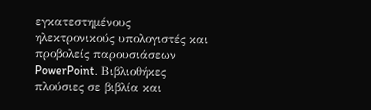εγκατεστημένους ηλεκτρονικούς υπολογιστές και προβολείς παρουσιάσεων PowerPoint. Βιβλιοθήκες πλούσιες σε βιβλία και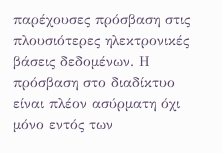παρέχουσες πρόσβαση στις πλουσιότερες ηλεκτρονικές βάσεις δεδομένων. Η πρόσβαση στο διαδίκτυο είναι πλέον ασύρματη όχι μόνο εντός των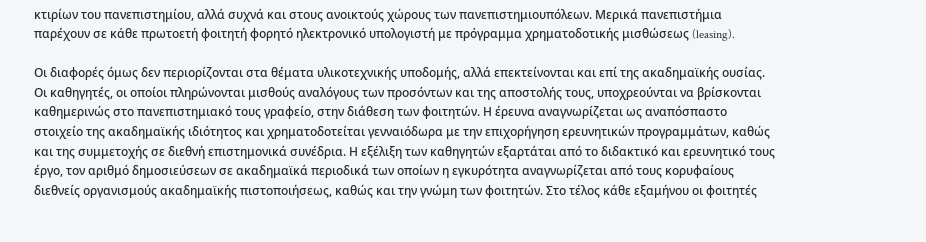κτιρίων του πανεπιστημίου, αλλά συχνά και στους ανοικτούς χώρους των πανεπιστημιουπόλεων. Μερικά πανεπιστήμια παρέχουν σε κάθε πρωτοετή φοιτητή φορητό ηλεκτρονικό υπολογιστή με πρόγραμμα χρηματοδοτικής μισθώσεως (leasing).

Οι διαφορές όμως δεν περιορίζονται στα θέματα υλικοτεχνικής υποδομής, αλλά επεκτείνονται και επί της ακαδημαϊκής ουσίας. Οι καθηγητές, οι οποίοι πληρώνονται μισθούς αναλόγους των προσόντων και της αποστολής τους, υποχρεούνται να βρίσκονται καθημερινώς στο πανεπιστημιακό τους γραφείο, στην διάθεση των φοιτητών. Η έρευνα αναγνωρίζεται ως αναπόσπαστο στοιχείο της ακαδημαϊκής ιδιότητος και χρηματοδοτείται γενναιόδωρα με την επιχορήγηση ερευνητικών προγραμμάτων, καθώς και της συμμετοχής σε διεθνή επιστημονικά συνέδρια. Η εξέλιξη των καθηγητών εξαρτάται από το διδακτικό και ερευνητικό τους έργο, τον αριθμό δημοσιεύσεων σε ακαδημαϊκά περιοδικά των οποίων η εγκυρότητα αναγνωρίζεται από τους κορυφαίους διεθνείς οργανισμούς ακαδημαϊκής πιστοποιήσεως, καθώς και την γνώμη των φοιτητών. Στο τέλος κάθε εξαμήνου οι φοιτητές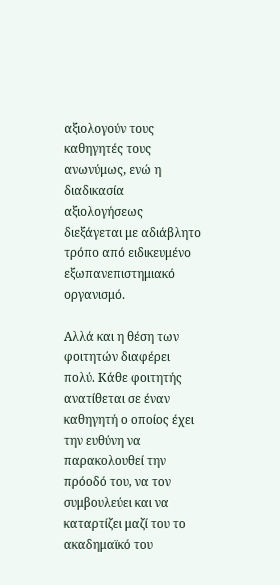αξιολογούν τους καθηγητές τους ανωνύμως, ενώ η διαδικασία αξιολογήσεως διεξάγεται με αδιάβλητο τρόπο από ειδικευμένο εξωπανεπιστημιακό οργανισμό.

Αλλά και η θέση των φοιτητών διαφέρει πολύ. Κάθε φοιτητής ανατίθεται σε έναν καθηγητή ο οποίος έχει την ευθύνη να παρακολουθεί την πρόοδό του, να τον συμβουλεύει και να καταρτίζει μαζί του το ακαδημαϊκό του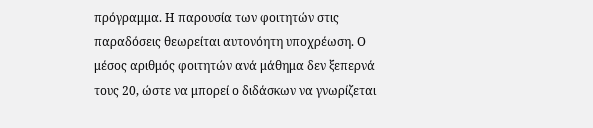πρόγραμμα. Η παρουσία των φοιτητών στις παραδόσεις θεωρείται αυτονόητη υποχρέωση. Ο μέσος αριθμός φοιτητών ανά μάθημα δεν ξεπερνά τους 20, ώστε να μπορεί ο διδάσκων να γνωρίζεται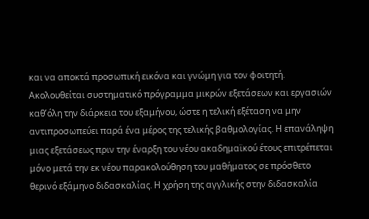και να αποκτά προσωπική εικόνα και γνώμη για τον φοιτητή. Ακολουθείται συστηματικό πρόγραμμα μικρών εξετάσεων και εργασιών καθ’όλη την διάρκεια του εξαμήνου, ώστε η τελική εξέταση να μην αντιπροσωπεύει παρά ένα μέρος της τελικής βαθμολογίας. Η επανάληψη μιας εξετάσεως πριν την έναρξη του νέου ακαδημαϊκού έτους επιτρέπεται μόνο μετά την εκ νέου παρακολούθηση του μαθήματος σε πρόσθετο θερινό εξάμηνο διδασκαλίας. Η χρήση της αγγλικής στην διδασκαλία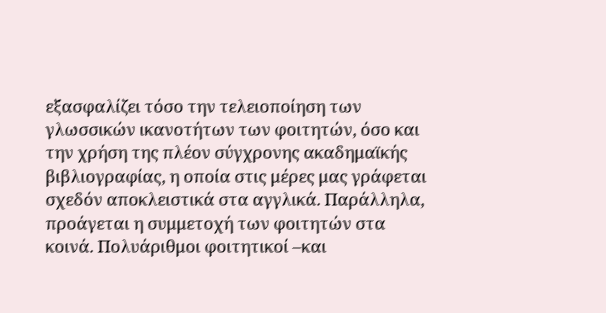εξασφαλίζει τόσο την τελειοποίηση των γλωσσικών ικανοτήτων των φοιτητών, όσο και την χρήση της πλέον σύγχρονης ακαδημαϊκής βιβλιογραφίας, η οποία στις μέρες μας γράφεται σχεδόν αποκλειστικά στα αγγλικά. Παράλληλα, προάγεται η συμμετοχή των φοιτητών στα κοινά. Πολυάριθμοι φοιτητικοί –και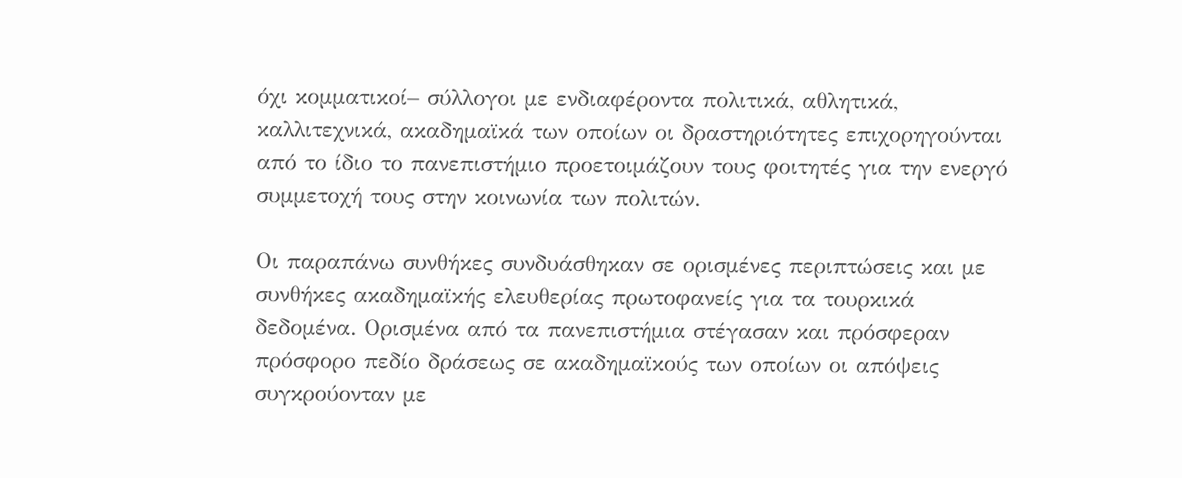όχι κομματικοί– σύλλογοι με ενδιαφέροντα πολιτικά, αθλητικά, καλλιτεχνικά, ακαδημαϊκά των οποίων οι δραστηριότητες επιχορηγούνται από το ίδιο το πανεπιστήμιο προετοιμάζουν τους φοιτητές για την ενεργό συμμετοχή τους στην κοινωνία των πολιτών.

Οι παραπάνω συνθήκες συνδυάσθηκαν σε ορισμένες περιπτώσεις και με συνθήκες ακαδημαϊκής ελευθερίας πρωτοφανείς για τα τουρκικά δεδομένα. Ορισμένα από τα πανεπιστήμια στέγασαν και πρόσφεραν πρόσφορο πεδίο δράσεως σε ακαδημαϊκούς των οποίων οι απόψεις συγκρούονταν με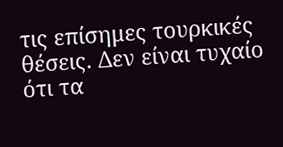τις επίσημες τουρκικές θέσεις. Δεν είναι τυχαίο ότι τα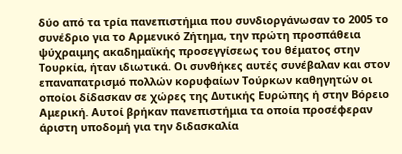δύο από τα τρία πανεπιστήμια που συνδιοργάνωσαν το 2005 το συνέδριο για το Αρμενικό Ζήτημα, την πρώτη προσπάθεια ψύχραιμης ακαδημαϊκής προσεγγίσεως του θέματος στην Τουρκία, ήταν ιδιωτικά. Οι συνθήκες αυτές συνέβαλαν και στον επαναπατρισμό πολλών κορυφαίων Τούρκων καθηγητών οι οποίοι δίδασκαν σε χώρες της Δυτικής Ευρώπης ή στην Βόρειο Αμερική. Αυτοί βρήκαν πανεπιστήμια τα οποία προσέφεραν άριστη υποδομή για την διδασκαλία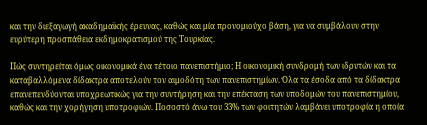και την διεξαγωγή ακαδημαϊκής έρευνας, καθώς και μία προνομιούχο βάση, για να συμβάλουν στην ευρύτερη προσπάθεια εκδημοκρατισμού της Τουρκίας.

Πώς συντηρείται όμως οικονομικά ένα τέτοιο πανεπιστήμιο; Η οικονομική συνδρομή των ιδρυτών και τα καταβαλλόμενα δίδακτρα αποτελούν τον αιμοδότη των πανεπιστημίων. Όλα τα έσοδα από τα δίδακτρα επανεπενδύονται υποχρεωτικώς για την συντήρηση και την επέκταση των υποδομών του πανεπιστημίου, καθώς και την χορήγηση υποτροφιών. Ποσοστό άνω του 33% των φοιτητών λαμβάνει υποτροφία η οποία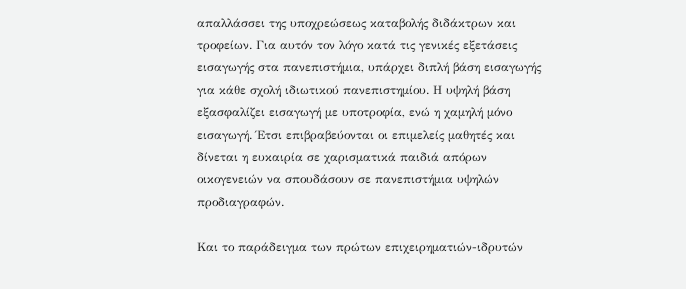απαλλάσσει της υποχρεώσεως καταβολής διδάκτρων και τροφείων. Για αυτόν τον λόγο κατά τις γενικές εξετάσεις εισαγωγής στα πανεπιστήμια, υπάρχει διπλή βάση εισαγωγής για κάθε σχολή ιδιωτικού πανεπιστημίου. Η υψηλή βάση εξασφαλίζει εισαγωγή με υποτροφία, ενώ η χαμηλή μόνο εισαγωγή. Έτσι επιβραβεύονται οι επιμελείς μαθητές και δίνεται η ευκαιρία σε χαρισματικά παιδιά απόρων οικογενειών να σπουδάσουν σε πανεπιστήμια υψηλών προδιαγραφών.

Και το παράδειγμα των πρώτων επιχειρηματιών-ιδρυτών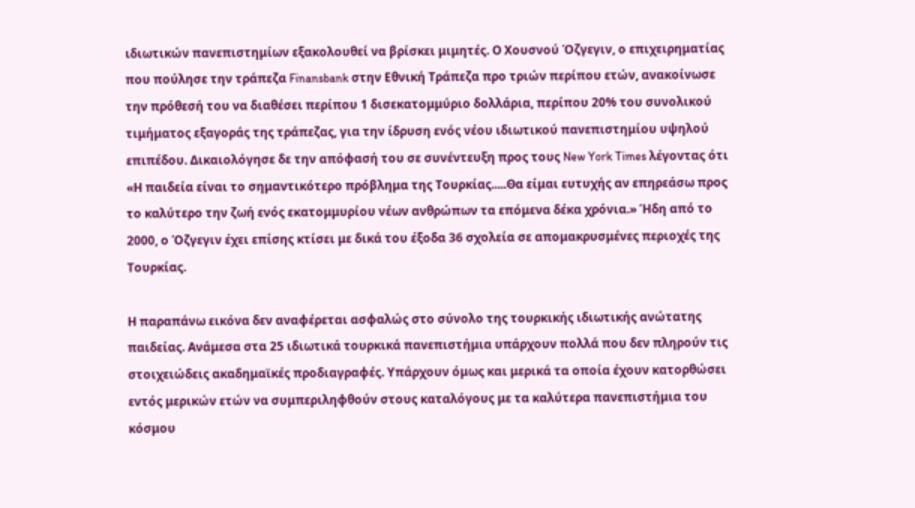ιδιωτικών πανεπιστημίων εξακολουθεί να βρίσκει μιμητές. Ο Χουσνού Όζγεγιν, ο επιχειρηματίας που πούλησε την τράπεζα Finansbank στην Εθνική Τράπεζα προ τριών περίπου ετών, ανακοίνωσε την πρόθεσή του να διαθέσει περίπου 1 δισεκατομμύριο δολλάρια, περίπου 20% του συνολικού τιμήματος εξαγοράς της τράπεζας, για την ίδρυση ενός νέου ιδιωτικού πανεπιστημίου υψηλού επιπέδου. Δικαιολόγησε δε την απόφασή του σε συνέντευξη προς τους New York Times λέγοντας ότι «Η παιδεία είναι το σημαντικότερο πρόβλημα της Τουρκίας.....Θα είμαι ευτυχής αν επηρεάσω προς το καλύτερο την ζωή ενός εκατομμυρίου νέων ανθρώπων τα επόμενα δέκα χρόνια.» Ήδη από το 2000, ο Όζγεγιν έχει επίσης κτίσει με δικά του έξοδα 36 σχολεία σε απομακρυσμένες περιοχές της Τουρκίας.

Η παραπάνω εικόνα δεν αναφέρεται ασφαλώς στο σύνολο της τουρκικής ιδιωτικής ανώτατης παιδείας. Ανάμεσα στα 25 ιδιωτικά τουρκικά πανεπιστήμια υπάρχουν πολλά που δεν πληρούν τις στοιχειώδεις ακαδημαϊκές προδιαγραφές. Υπάρχουν όμως και μερικά τα οποία έχουν κατορθώσει εντός μερικών ετών να συμπεριληφθούν στους καταλόγους με τα καλύτερα πανεπιστήμια του κόσμου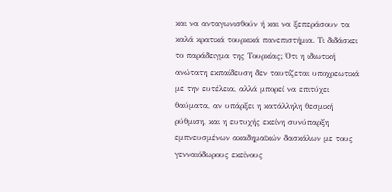και να ανταγωνισθούν ή και να ξεπεράσουν τα καλά κρατικά τουρκικά πανεπιστήμια. Τι διδάσκει το παράδειγμα της Τουρκίας; Ότι η ιδιωτική ανώτατη εκπαίδευση δεν ταυτίζεται υποχρεωτικά με την ευτέλεια, αλλά μπορεί να επιτύχει θαύματα, αν υπάρξει η κατάλληλη θεσμική ρύθμιση, και η ευτυχής εκείνη συνύπαρξη εμπνευσμένων ακαδημαϊκών δασκάλων με τους γενναιόδωρους εκείνους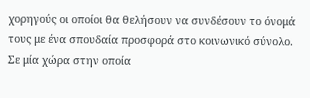χορηγούς οι οποίοι θα θελήσουν να συνδέσουν το όνομά τους με ένα σπουδαία προσφορά στο κοινωνικό σύνολο. Σε μία χώρα στην οποία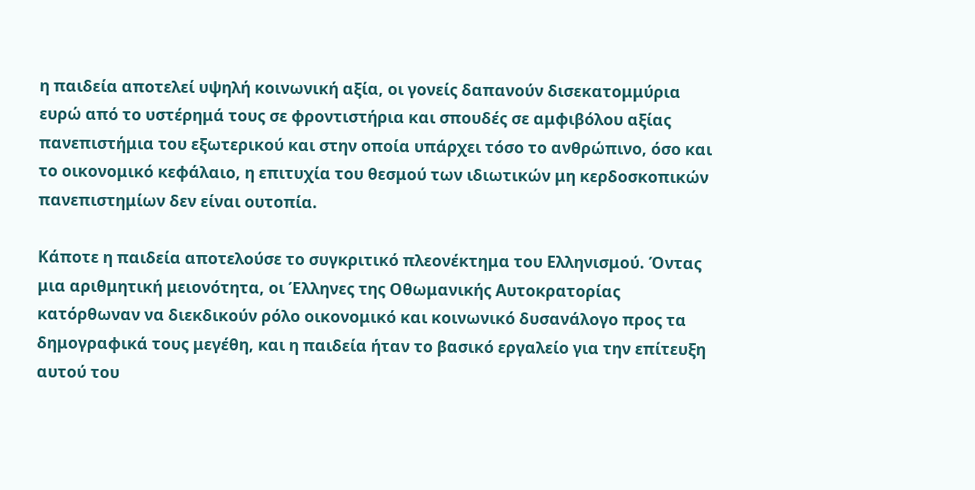η παιδεία αποτελεί υψηλή κοινωνική αξία, οι γονείς δαπανούν δισεκατομμύρια ευρώ από το υστέρημά τους σε φροντιστήρια και σπουδές σε αμφιβόλου αξίας πανεπιστήμια του εξωτερικού και στην οποία υπάρχει τόσο το ανθρώπινο, όσο και το οικονομικό κεφάλαιο, η επιτυχία του θεσμού των ιδιωτικών μη κερδοσκοπικών πανεπιστημίων δεν είναι ουτοπία.

Κάποτε η παιδεία αποτελούσε το συγκριτικό πλεονέκτημα του Ελληνισμού. Όντας μια αριθμητική μειονότητα, οι Έλληνες της Οθωμανικής Αυτοκρατορίας κατόρθωναν να διεκδικούν ρόλο οικονομικό και κοινωνικό δυσανάλογο προς τα δημογραφικά τους μεγέθη, και η παιδεία ήταν το βασικό εργαλείο για την επίτευξη αυτού του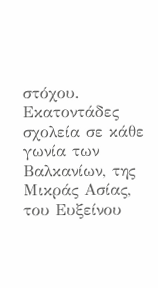στόχου. Εκατοντάδες σχολεία σε κάθε γωνία των Βαλκανίων, της Μικράς Ασίας, του Ευξείνου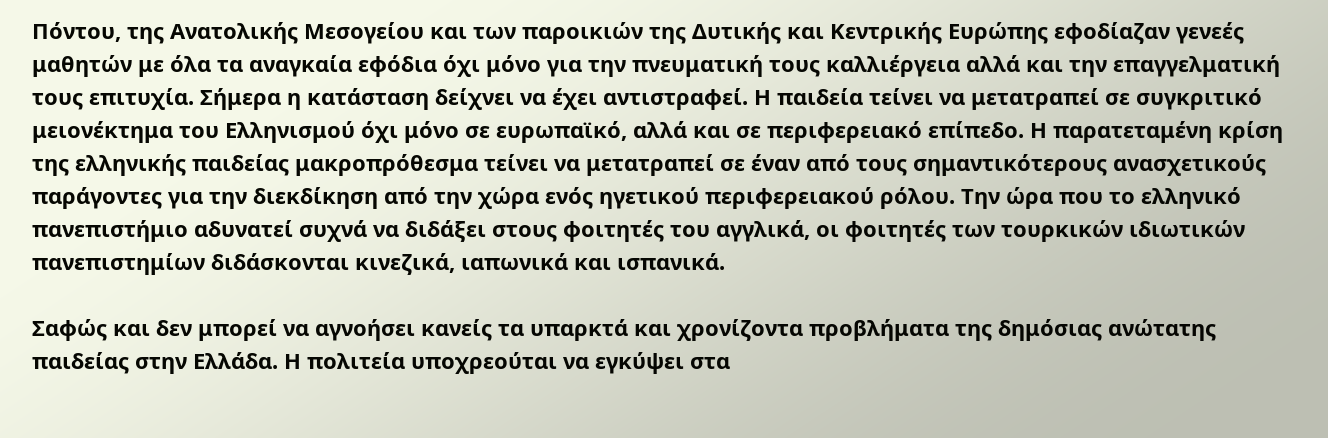Πόντου, της Ανατολικής Μεσογείου και των παροικιών της Δυτικής και Κεντρικής Ευρώπης εφοδίαζαν γενεές μαθητών με όλα τα αναγκαία εφόδια όχι μόνο για την πνευματική τους καλλιέργεια αλλά και την επαγγελματική τους επιτυχία. Σήμερα η κατάσταση δείχνει να έχει αντιστραφεί. Η παιδεία τείνει να μετατραπεί σε συγκριτικό μειονέκτημα του Ελληνισμού όχι μόνο σε ευρωπαϊκό, αλλά και σε περιφερειακό επίπεδο. Η παρατεταμένη κρίση της ελληνικής παιδείας μακροπρόθεσμα τείνει να μετατραπεί σε έναν από τους σημαντικότερους ανασχετικούς παράγοντες για την διεκδίκηση από την χώρα ενός ηγετικού περιφερειακού ρόλου. Την ώρα που το ελληνικό πανεπιστήμιο αδυνατεί συχνά να διδάξει στους φοιτητές του αγγλικά, οι φοιτητές των τουρκικών ιδιωτικών πανεπιστημίων διδάσκονται κινεζικά, ιαπωνικά και ισπανικά.

Σαφώς και δεν μπορεί να αγνοήσει κανείς τα υπαρκτά και χρονίζοντα προβλήματα της δημόσιας ανώτατης παιδείας στην Ελλάδα. Η πολιτεία υποχρεούται να εγκύψει στα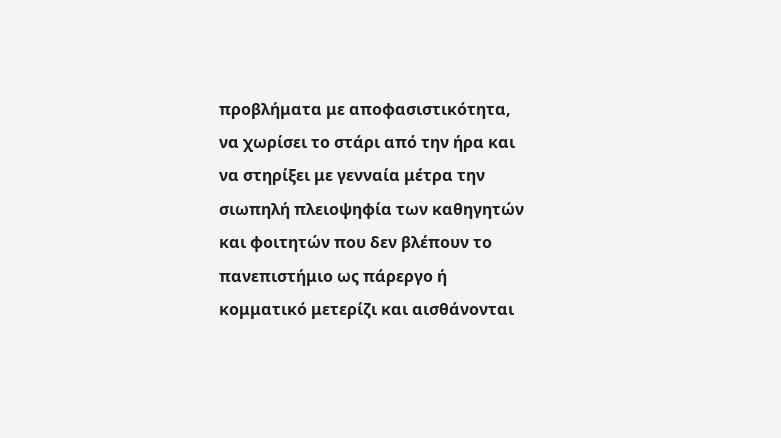προβλήματα με αποφασιστικότητα, να χωρίσει το στάρι από την ήρα και να στηρίξει με γενναία μέτρα την σιωπηλή πλειοψηφία των καθηγητών και φοιτητών που δεν βλέπουν το πανεπιστήμιο ως πάρεργο ή κομματικό μετερίζι και αισθάνονται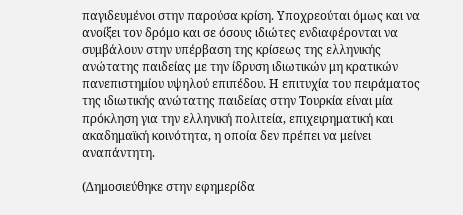παγιδευμένοι στην παρούσα κρίση. Υποχρεούται όμως και να ανοίξει τον δρόμο και σε όσους ιδιώτες ενδιαφέρονται να συμβάλουν στην υπέρβαση της κρίσεως της ελληνικής ανώτατης παιδείας με την ίδρυση ιδιωτικών μη κρατικών πανεπιστημίου υψηλού επιπέδου. Η επιτυχία του πειράματος της ιδιωτικής ανώτατης παιδείας στην Τουρκία είναι μία πρόκληση για την ελληνική πολιτεία, επιχειρηματική και ακαδημαϊκή κοινότητα, η οποία δεν πρέπει να μείνει αναπάντητη.

(Δημοσιεύθηκε στην εφημερίδα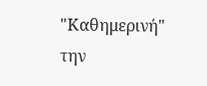"Καθημερινή" την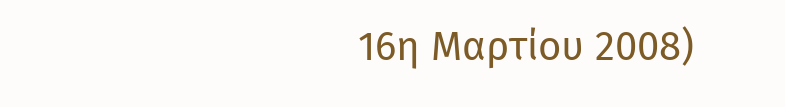16η Μαρτίου 2008)